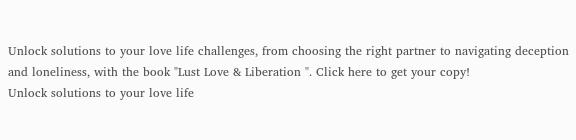Unlock solutions to your love life challenges, from choosing the right partner to navigating deception and loneliness, with the book "Lust Love & Liberation ". Click here to get your copy!
Unlock solutions to your love life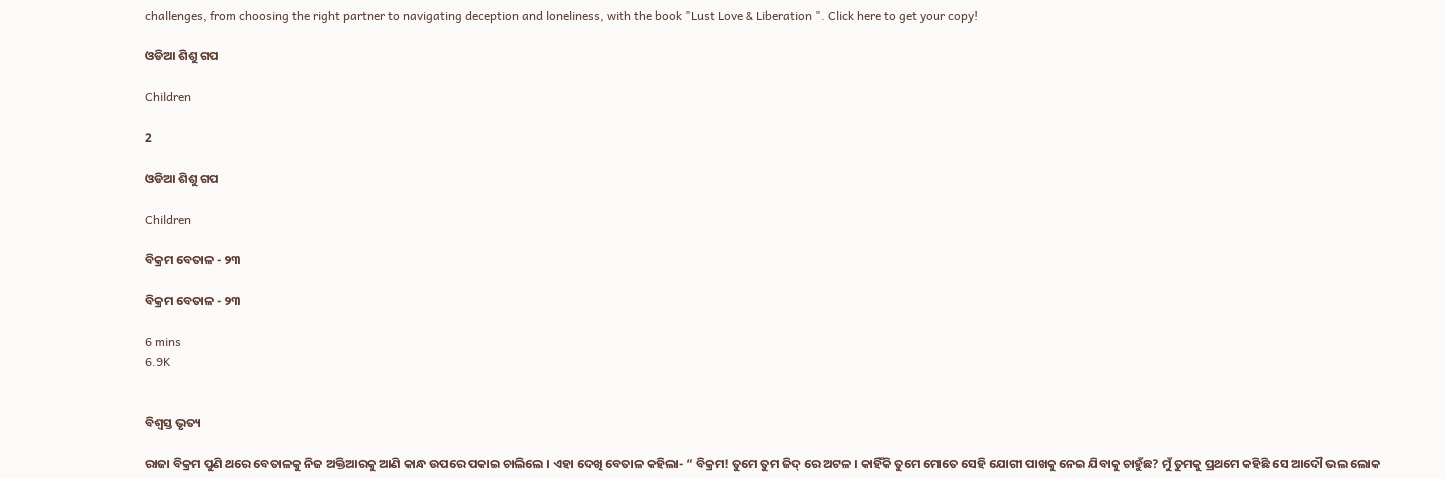challenges, from choosing the right partner to navigating deception and loneliness, with the book "Lust Love & Liberation ". Click here to get your copy!

ଓଡିଆ ଶିଶୁ ଗପ

Children

2

ଓଡିଆ ଶିଶୁ ଗପ

Children

ବିକ୍ରମ ବେତାଳ - ୨୩

ବିକ୍ରମ ବେତାଳ - ୨୩

6 mins
6.9K


ବିଶ୍ୱସ୍ତ ଭୃତ୍ୟ

ରାଜା ବିକ୍ରମ ପୁଣି ଥରେ ବେତାଳକୁ ନିଜ ଅକ୍ତିଆରକୁ ଆଣି କାନ୍ଧ ଉପରେ ପକାଇ ଚାଲିଲେ । ଏହା ଦେଖି ବେତାଳ କହିଲା- “ ବିକ୍ରମ! ତୁମେ ତୁମ ଜିଦ୍ ରେ ଅଟଳ । କାହିଁକି ତୁମେ ମୋତେ ସେହି ଯୋଗୀ ପାଖକୁ ନେଇ ଯିବାକୁ ଚାହୁଁଛ? ମୁଁ ତୁମକୁ ପ୍ରଥମେ କହିଛି ସେ ଆଦୌ ଭଲ ଲୋକ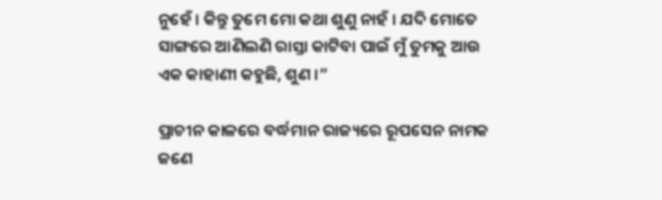ନୁହେଁ । କିନ୍ତୁ ତୁମେ ମୋ କଥା ଶୁଣୁ ନାହଁ । ଯଦି ମୋତେ ସାଙ୍ଗରେ ଆଣିଲଣି ରାସ୍ତା କାଟିବା ପାଇଁ ମୁଁ ତୁମକୁ ଆଉ ଏକ କାହାଣୀ କହୁଛି, ଶୁଣ ।”

ପ୍ରାଚୀନ କାଳରେ ବର୍ଦ୍ଧମାନ ରାଜ୍ୟରେ ରୂପସେନ ନାମକ ଜଣେ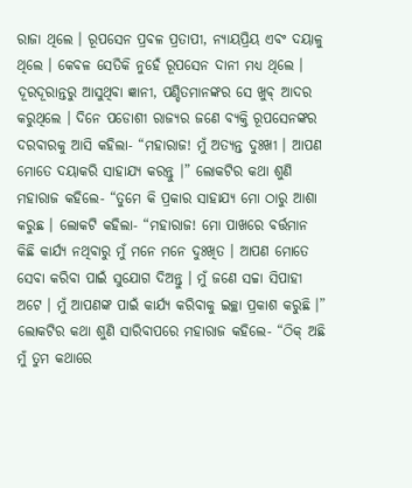ରାଜା ଥିଲେ । ରୂପସେନ ପ୍ରବଳ ପ୍ରତାପୀ, ନ୍ୟାୟପ୍ରିୟ ଏବଂ ଦୟାଳୁ ଥିଲେ । କେବଳ ସେତିକି ନୁହେଁ ରୂପସେନ ଦାନୀ ମଧ୍ୟ ଥିଲେ । ଦୂରଦୂରାନ୍ତରୁ ଆସୁଥିବା ଜ୍ଞାନୀ, ପଣ୍ଡିତମାନଙ୍କର ସେ ଖୁବ୍ ଆଦର କରୁଥିଲେ । ଦିନେ ପଡୋଶୀ ରାଜ୍ୟର ଜଣେ ବ୍ୟକ୍ତି ରୂପସେନଙ୍କର ଦରବାରକୁ ଆସି କହିଲା- “ମହାରାଜ! ମୁଁ ଅତ୍ୟନ୍ତ ଦୁଃଖୀ । ଆପଣ ମୋତେ ଦୟାକରି ସାହାଯ୍ୟ କରନ୍ତୁ ।” ଲୋକଟିର କଥା ଶୁଣି ମହାରାଜ କହିଲେ- “ତୁମେ କି ପ୍ରକାର ସାହାଯ୍ୟ ମୋ ଠାରୁ ଆଶା କରୁଛ । ଲୋକଟି କହିଲା- “ମହାରାଜ! ମୋ ପାଖରେ ବର୍ତ୍ତମାନ କିଛି କାର୍ଯ୍ୟ ନଥିବାରୁ ମୁଁ ମନେ ମନେ ଦୁଃଖିତ । ଆପଣ ମୋତେ ସେବା କରିବା ପାଇଁ ସୁଯୋଗ ଦିଅନ୍ତୁ । ମୁଁ ଜଣେ ସଚ୍ଚା ସିପାହୀ ଅଟେ । ମୁଁ ଆପଣଙ୍କ ପାଇଁ କାର୍ଯ୍ୟ କରିବାକୁ ଇଚ୍ଛା ପ୍ରକାଶ କରୁଛି ।” ଲୋକଟିର କଥା ଶୁଣି ସାରିବାପରେ ମହାରାଜ କହିଲେ- “ଠିକ୍ ଅଛି ମୁଁ ତୁମ କଥାରେ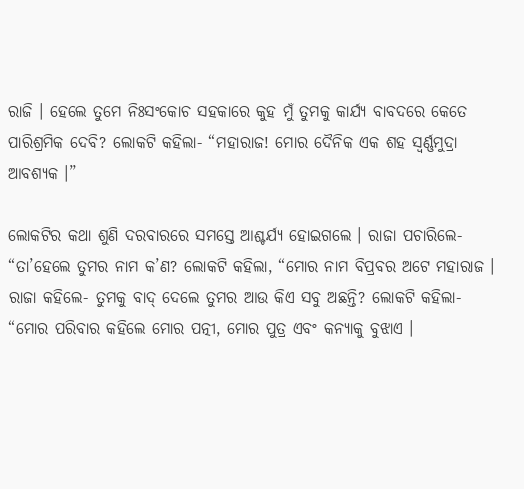ରାଜି । ହେଲେ ତୁମେ ନିଃସଂକୋଚ ସହକାରେ କୁହ ମୁଁ ତୁମକୁ କାର୍ଯ୍ୟ ବାବଦରେ କେତେ ପାରିଶ୍ରମିକ ଦେବି? ଲୋକଟି କହିଲା- “ମହାରାଜ! ମୋର ଦୈନିକ ଏକ ଶହ ସ୍ୱର୍ଣ୍ଣମୁଦ୍ରା ଆବଶ୍ୟକ ।”

ଲୋକଟିର କଥା ଶୁଣି ଦରବାରରେ ସମସ୍ତେ ଆଶ୍ଚର୍ଯ୍ୟ ହୋଇଗଲେ । ରାଜା ପଚାରିଲେ- “ତା’ହେଲେ ତୁମର ନାମ କ’ଣ? ଲୋକଟି କହିଲା, “ମୋର ନାମ ବିପ୍ରବର ଅଟେ ମହାରାଜ । ରାଜା କହିଲେ- ତୁମକୁ ବାଦ୍ ଦେଲେ ତୁମର ଆଉ କିଏ ସବୁ ଅଛନ୍ତି? ଲୋକଟି କହିଲା- “ମୋର ପରିବାର କହିଲେ ମୋର ପତ୍ନୀ, ମୋର ପୁତ୍ର ଏବଂ କନ୍ୟାକୁ ବୁଝାଏ ।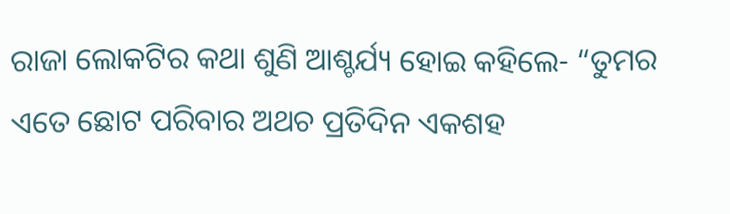ରାଜା ଲୋକଟିର କଥା ଶୁଣି ଆଶ୍ଚର୍ଯ୍ୟ ହୋଇ କହିଲେ- “ତୁମର ଏତେ ଛୋଟ ପରିବାର ଅଥଚ ପ୍ରତିଦିନ ଏକଶହ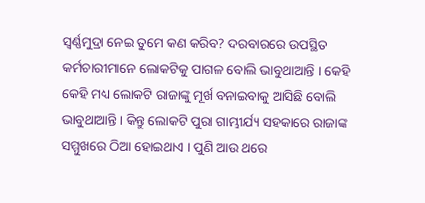ସ୍ୱର୍ଣ୍ଣମୁଦ୍ରା ନେଇ ତୁମେ କଣ କରିବ? ଦରବାରରେ ଉପସ୍ଥିତ କର୍ମଚାରୀମାନେ ଲୋକଟିକୁ ପାଗଳ ବୋଲି ଭାବୁଥାଆନ୍ତି । କେହି କେହି ମଧ୍ୟ ଲୋକଟି ରାଜାଙ୍କୁ ମୂର୍ଖ ବନାଇବାକୁ ଆସିଛି ବୋଲି ଭାବୁଥାଆନ୍ତି । କିନ୍ତୁ ଲୋକଟି ପୁରା ଗାମ୍ଭୀର୍ଯ୍ୟ ସହକାରେ ରାଜାଙ୍କ ସମ୍ମୁଖରେ ଠିଆ ହୋଇଥାଏ । ପୁଣି ଆଉ ଥରେ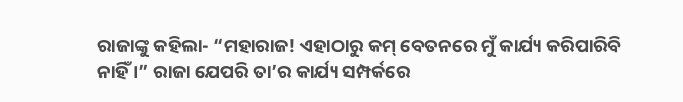ରାଜାଙ୍କୁ କହିଲା- “ମହାରାଜ! ଏହାଠାରୁ କମ୍ ବେତନରେ ମୁଁ କାର୍ଯ୍ୟ କରିପାରିବି ନାହିଁ ।” ରାଜା ଯେପରି ତା’ର କାର୍ଯ୍ୟ ସମ୍ପର୍କରେ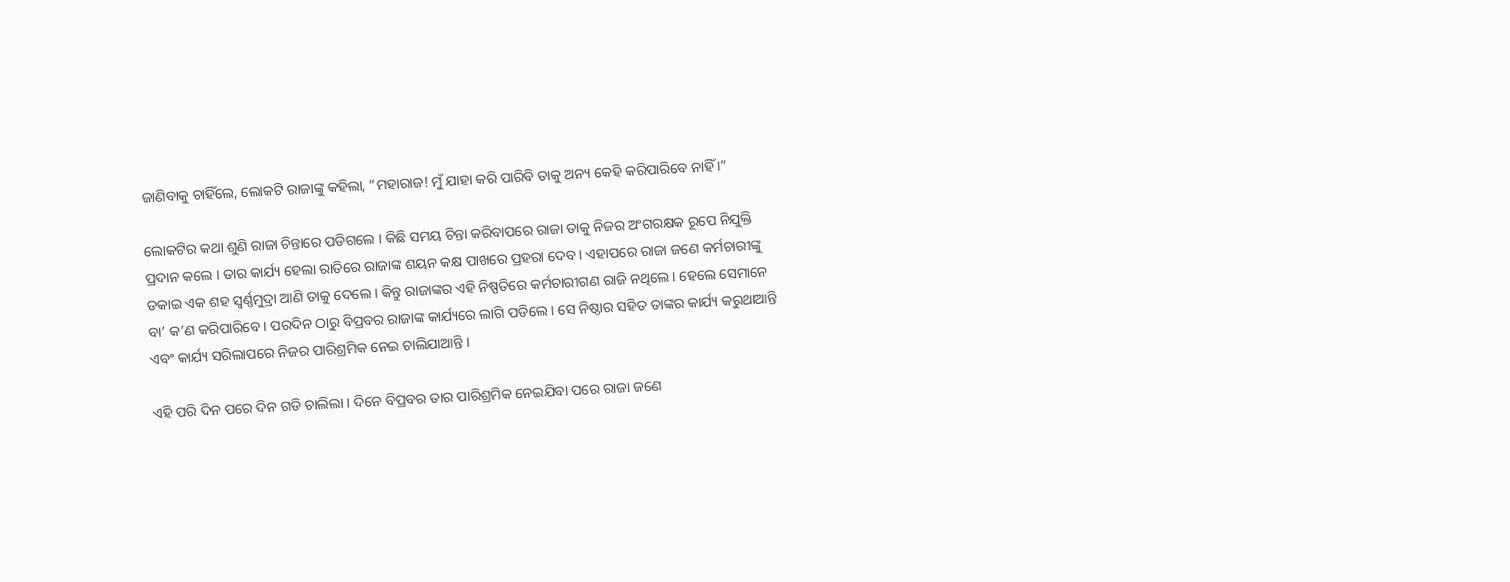ଜାଣିବାକୁ ଚାହିଁଲେ, ଲୋକଟି ରାଜାଙ୍କୁ କହିଲା, “ମହାରାଜ! ମୁଁ ଯାହା କରି ପାରିବି ତାକୁ ଅନ୍ୟ କେହି କରିପାରିବେ ନାହିଁ ।”

ଲୋକଟିର କଥା ଶୁଣି ରାଜା ଚିନ୍ତାରେ ପଡିଗଲେ । କିଛି ସମୟ ଚିନ୍ତା କରିବାପରେ ରାଜା ତାକୁ ନିଜର ଅଂଗରକ୍ଷକ ରୂପେ ନିଯୁକ୍ତି ପ୍ରଦାନ କଲେ । ତାର କାର୍ଯ୍ୟ ହେଲା ରାତିରେ ରାଜାଙ୍କ ଶୟନ କକ୍ଷ ପାଖରେ ପ୍ରହରା ଦେବ । ଏହାପରେ ରାଜା ଜଣେ କର୍ମଚାରୀଙ୍କୁ ଡକାଇ ଏକ ଶହ ସ୍ୱର୍ଣ୍ଣମୁଦ୍ରା ଆଣି ତାକୁ ଦେଲେ । କିନ୍ତୁ ରାଜାଙ୍କର ଏହି ନିଷ୍ପତିରେ କର୍ମଚାରୀଗଣ ରାଜି ନଥିଲେ । ହେଲେ ସେମାନେ ବା’ କ’ଣ କରିପାରିବେ । ପରଦିନ ଠାରୁ ବିପ୍ରବର ରାଜାଙ୍କ କାର୍ଯ୍ୟରେ ଲାଗି ପଡିଲେ । ସେ ନିଷ୍ଠାର ସହିତ ତାଙ୍କର କାର୍ଯ୍ୟ କରୁଥାଆନ୍ତି ଏବଂ କାର୍ଯ୍ୟ ସରିଲାପରେ ନିଜର ପାରିଶ୍ରମିକ ନେଇ ଚାଲିଯାଆନ୍ତି ।

ଏହି ପରି ଦିନ ପରେ ଦିନ ଗଡି ଚାଲିଲା । ଦିନେ ବିପ୍ରବର ତାର ପାରିଶ୍ରମିକ ନେଇଯିବା ପରେ ରାଜା ଜଣେ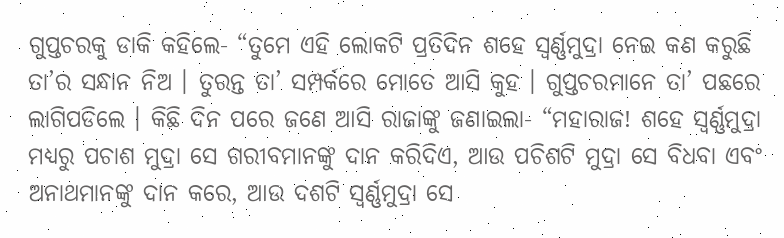ଗୁପ୍ତଚରକୁ ଡାକି କହିଲେ- “ତୁମେ ଏହି ଲୋକଟି ପ୍ରତିଦିନ ଶହେ ସ୍ୱର୍ଣ୍ଣମୁଦ୍ରା ନେଇ କଣ କରୁଛି ତା’ର ସନ୍ଧାନ ନିଅ । ତୁରନ୍ତ ତା’ ସମ୍ପର୍କରେ ମୋତେ ଆସି କୁହ । ଗୁପ୍ତଚରମାନେ ତା’ ପଛରେ ଲାଗିପଡିଲେ । କିଛି ଦିନ ପରେ ଜଣେ ଆସି ରାଜାଙ୍କୁ ଜଣାଇଲା- “ମହାରାଜ! ଶହେ ସ୍ୱର୍ଣ୍ଣମୁଦ୍ରା ମଧ୍ୟରୁ ପଚାଶ ମୁଦ୍ରା ସେ ଗରୀବମାନଙ୍କୁ ଦାନ କରିଦିଏ, ଆଉ ପଚିଶଟି ମୁଦ୍ରା ସେ ବିଧବା ଏବଂ ଅନାଥମାନଙ୍କୁ ଦାନ କରେ, ଆଉ ଦଶଟି ସ୍ୱର୍ଣ୍ଣମୁଦ୍ରା ସେ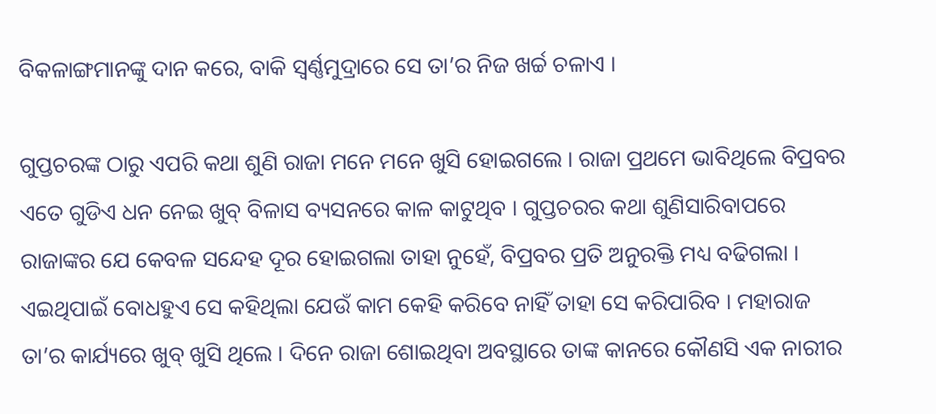ବିକଳାଙ୍ଗମାନଙ୍କୁ ଦାନ କରେ, ବାକି ସ୍ୱର୍ଣ୍ଣମୁଦ୍ରାରେ ସେ ତା’ର ନିଜ ଖର୍ଚ୍ଚ ଚଳାଏ ।

ଗୁପ୍ତଚରଙ୍କ ଠାରୁ ଏପରି କଥା ଶୁଣି ରାଜା ମନେ ମନେ ଖୁସି ହୋଇଗଲେ । ରାଜା ପ୍ରଥମେ ଭାବିଥିଲେ ବିପ୍ରବର ଏତେ ଗୁଡିଏ ଧନ ନେଇ ଖୁବ୍ ବିଳାସ ବ୍ୟସନରେ କାଳ କାଟୁଥିବ । ଗୁପ୍ତଚରର କଥା ଶୁଣିସାରିବାପରେ ରାଜାଙ୍କର ଯେ କେବଳ ସନ୍ଦେହ ଦୂର ହୋଇଗଲା ତାହା ନୁହେଁ, ବିପ୍ରବର ପ୍ରତି ଅନୁରକ୍ତି ମଧ୍ୟ ବଢିଗଲା । ଏଇଥିପାଇଁ ବୋଧହୁଏ ସେ କହିଥିଲା ଯେଉଁ କାମ କେହି କରିବେ ନାହିଁ ତାହା ସେ କରିପାରିବ । ମହାରାଜ ତା’ର କାର୍ଯ୍ୟରେ ଖୁବ୍ ଖୁସି ଥିଲେ । ଦିନେ ରାଜା ଶୋଇଥିବା ଅବସ୍ଥାରେ ତାଙ୍କ କାନରେ କୌଣସି ଏକ ନାରୀର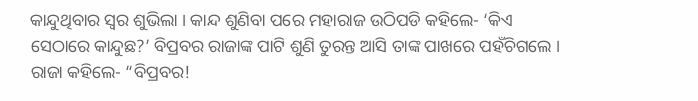କାନ୍ଦୁଥିବାର ସ୍ୱର ଶୁଭିଲା । କାନ୍ଦ ଶୁଣିବା ପରେ ମହାରାଜ ଉଠିପଡି କହିଲେ- ‘କିଏ ସେଠାରେ କାନ୍ଦୁଛ?’ ବିପ୍ରବର ରାଜାଙ୍କ ପାଟି ଶୁଣି ତୁରନ୍ତ ଆସି ତାଙ୍କ ପାଖରେ ପହଁଚିଗଲେ । ରାଜା କହିଲେ- “ବିପ୍ରବର!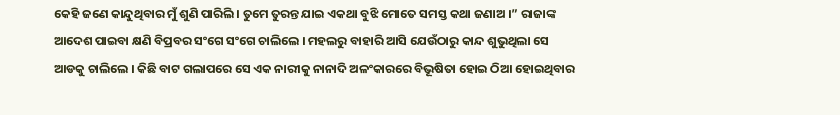କେହି ଜଣେ କାନ୍ଦୁଥିବାର ମୁଁ ଶୁଣି ପାରିଲି । ତୁମେ ତୁରନ୍ତ ଯାଇ ଏକଥା ବୁଝି ମୋତେ ସମସ୍ତ କଥା ଜଣାଅ ।” ରାଜାଙ୍କ ଆଦେଶ ପାଇବା କ୍ଷଣି ବିପ୍ରବର ସଂଗେ ସଂଗେ ଚାଲିଲେ । ମହଲରୁ ବାହାରି ଆସି ଯେଉଁଠାରୁ କାନ୍ଦ ଶୁଭୁଥିଲା ସେ ଆଡକୁ ଚାଲିଲେ । କିଛି ବାଟ ଗଲାପରେ ସେ ଏକ ନାରୀକୁ ନାନାଦି ଅଳଂକାରରେ ବିଭୂଷିତା ହୋଇ ଠିଆ ହୋଇଥିବାର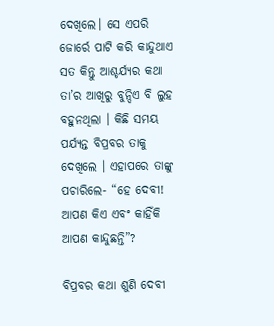ଦେଖିଲେ। ସେ ଏପରି ଜୋର୍ରେ ପାଟି କରି କାନ୍ଦୁଥାଏ ସତ କିନ୍ତୁ ଆଶ୍ଚର୍ଯ୍ୟର କଥା ତା’ର ଆଖିରୁ ବୁନ୍ଦିଏ ବି ଲୁହ ବହୁନଥିଲା । କିଛି ସମୟ ପର୍ଯ୍ୟନ୍ତ ବିପ୍ରବର ତାକୁ ଦେଖିଲେ । ଏହାପରେ ତାଙ୍କୁ ପଚାରିଲେ- “ହେ ଦେବୀ! ଆପଣ କିଏ ଏବଂ କାହିଁକି ଆପଣ କାନ୍ଦୁଛନ୍ତି”?

ବିପ୍ରବର କଥା ଶୁଣି ଦେବୀ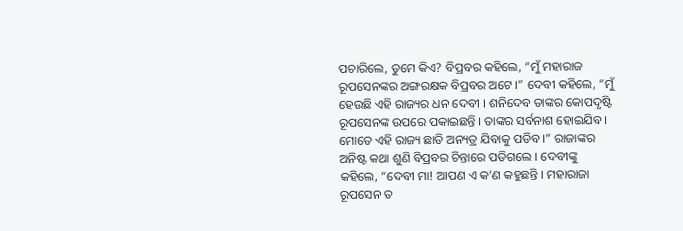ପଚାରିଲେ, ତୁମେ କିଏ? ବିପ୍ରବର କହିଲେ, “ମୁଁ ମହାରାଜ ରୂପସେନଙ୍କର ଅଙ୍ଗରକ୍ଷକ ବିପ୍ରବର ଅଟେ ।” ଦେବୀ କହିଲେ, “ମୁଁ ହେଉଛି ଏହି ରାଜ୍ୟର ଧନ ଦେବୀ । ଶନିଦେବ ତାଙ୍କର କୋପଦୃଷ୍ଟି ରୂପସେନଙ୍କ ଉପରେ ପକାଇଛନ୍ତି । ତାଙ୍କର ସର୍ବନାଶ ହୋଇଯିବ । ମୋତେ ଏହି ରାଜ୍ୟ ଛାଡି ଅନ୍ୟତ୍ର ଯିବାକୁ ପଡିବ ।” ରାଜାଙ୍କର ଅନିଷ୍ଟ କଥା ଶୁଣି ବିପ୍ରବର ଚିନ୍ତାରେ ପଡିଗଲେ । ଦେବୀଙ୍କୁ କହିଲେ, “ଦେବୀ ମା! ଆପଣ ଏ କ’ଣ କହୁଛନ୍ତି । ମହାରାଜା ରୂପସେନ ତ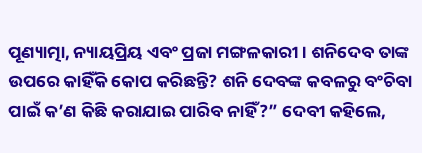ପୂଣ୍ୟାତ୍ମା, ନ୍ୟାୟପ୍ରିୟ ଏବଂ ପ୍ରଜା ମଙ୍ଗଳକାରୀ । ଶନିଦେବ ତାଙ୍କ ଉପରେ କାହିଁକି କୋପ କରିଛନ୍ତି? ଶନି ଦେବଙ୍କ କବଳରୁ ବଂଚିବା ପାଇଁ କ’ଣ କିଛି କରାଯାଇ ପାରିବ ନାହିଁ?” ଦେବୀ କହିଲେ,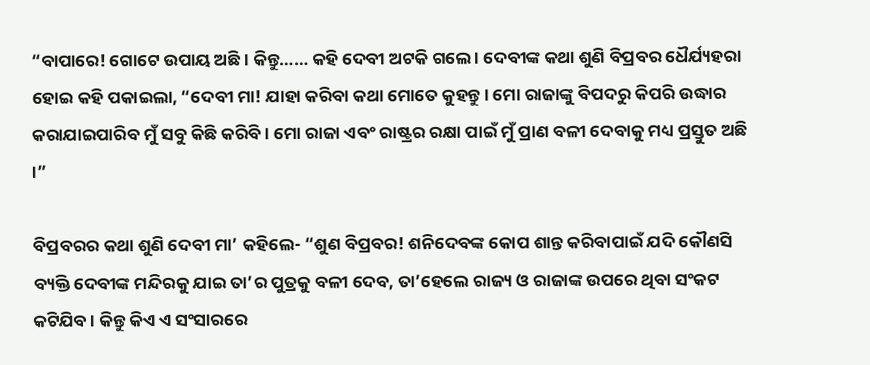“ବାପାରେ! ଗୋଟେ ଉପାୟ ଅଛି । କିନ୍ତୁ…… କହି ଦେବୀ ଅଟକି ଗଲେ । ଦେବୀଙ୍କ କଥା ଶୁଣି ବିପ୍ରବର ଧୈର୍ଯ୍ୟହରା ହୋଇ କହି ପକାଇଲା, “ଦେବୀ ମା! ଯାହା କରିବା କଥା ମୋତେ କୁହନ୍ତୁ । ମୋ ରାଜାଙ୍କୁ ବିପଦରୁ କିପରି ଉଦ୍ଧାର କରାଯାଇପାରିବ ମୁଁ ସବୁ କିଛି କରିବି । ମୋ ରାଜା ଏବଂ ରାଷ୍ଟ୍ରର ରକ୍ଷା ପାଇଁ ମୁଁ ପ୍ରାଣ ବଳୀ ଦେବାକୁ ମଧ୍ୟ ପ୍ରସ୍ତୁତ ଅଛି ।”

ବିପ୍ରବରର କଥା ଶୁଣି ଦେବୀ ମା’ କହିଲେ- “ଶୁଣ ବିପ୍ରବର! ଶନିଦେବଙ୍କ କୋପ ଶାନ୍ତ କରିବାପାଇଁ ଯଦି କୌଣସି ବ୍ୟକ୍ତି ଦେବୀଙ୍କ ମନ୍ଦିରକୁ ଯାଇ ତା’ର ପୁତ୍ରକୁ ବଳୀ ଦେବ, ତା’ହେଲେ ରାଜ୍ୟ ଓ ରାଜାଙ୍କ ଉପରେ ଥିବା ସଂକଟ କଟିଯିବ । କିନ୍ତୁ କିଏ ଏ ସଂସାରରେ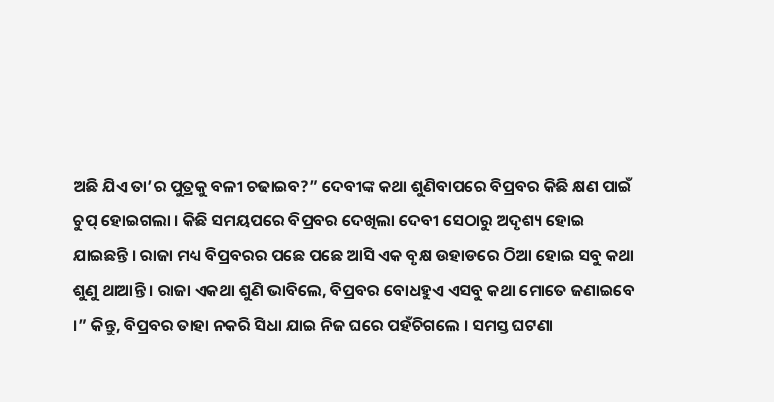ଅଛି ଯିଏ ତା’ର ପୁତ୍ରକୁ ବଳୀ ଚଢାଇବ?” ଦେବୀଙ୍କ କଥା ଶୁଣିବାପରେ ବିପ୍ରବର କିଛି କ୍ଷଣ ପାଇଁ ଚୁପ୍ ହୋଇଗଲା । କିଛି ସମୟପରେ ବିପ୍ରବର ଦେଖିଲା ଦେବୀ ସେଠାରୁ ଅଦୃଶ୍ୟ ହୋଇ ଯାଇଛନ୍ତି । ରାଜା ମଧ୍ୟ ବିପ୍ରବରର ପଛେ ପଛେ ଆସି ଏକ ବୃକ୍ଷ ଉହାଡରେ ଠିଆ ହୋଇ ସବୁ କଥା ଶୁଣୁ ଥାଆନ୍ତି । ରାଜା ଏକଥା ଶୁଣି ଭାବିଲେ, ବିପ୍ରବର ବୋଧହୁଏ ଏସବୁ କଥା ମୋତେ ଜଣାଇବେ ।” କିନ୍ତୁ, ବିପ୍ରବର ତାହା ନକରି ସିଧା ଯାଇ ନିଜ ଘରେ ପହଁଚିଗଲେ । ସମସ୍ତ ଘଟଣା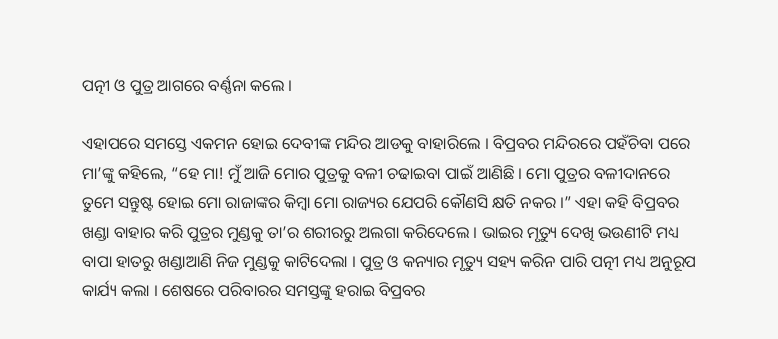ପତ୍ନୀ ଓ ପୁତ୍ର ଆଗରେ ବର୍ଣ୍ଣନା କଲେ ।

ଏହାପରେ ସମସ୍ତେ ଏକମନ ହୋଇ ଦେବୀଙ୍କ ମନ୍ଦିର ଆଡକୁ ବାହାରିଲେ । ବିପ୍ରବର ମନ୍ଦିରରେ ପହଁଚିବା ପରେ ମା’ଙ୍କୁ କହିଲେ, “ହେ ମା! ମୁଁ ଆଜି ମୋର ପୁତ୍ରକୁ ବଳୀ ଚଢାଇବା ପାଇଁ ଆଣିଛି । ମୋ ପୁତ୍ରର ବଳୀଦାନରେ ତୁମେ ସନ୍ତୁଷ୍ଟ ହୋଇ ମୋ ରାଜାଙ୍କର କିମ୍ବା ମୋ ରାଜ୍ୟର ଯେପରି କୌଣସି କ୍ଷତି ନକର ।” ଏହା କହି ବିପ୍ରବର ଖଣ୍ଡା ବାହାର କରି ପୁତ୍ରର ମୁଣ୍ଡକୁ ତା’ର ଶରୀରରୁ ଅଲଗା କରିଦେଲେ । ଭାଇର ମୃତ୍ୟୁ ଦେଖି ଭଉଣୀଟି ମଧ୍ୟ ବାପା ହାତରୁ ଖଣ୍ଡାଆଣି ନିଜ ମୁଣ୍ଡକୁ କାଟିଦେଲା । ପୁତ୍ର ଓ କନ୍ୟାର ମୃତ୍ୟୁ ସହ୍ୟ କରିନ ପାରି ପତ୍ନୀ ମଧ୍ୟ ଅନୁରୂପ କାର୍ଯ୍ୟ କଲା । ଶେଷରେ ପରିବାରର ସମସ୍ତଙ୍କୁ ହରାଇ ବିପ୍ରବର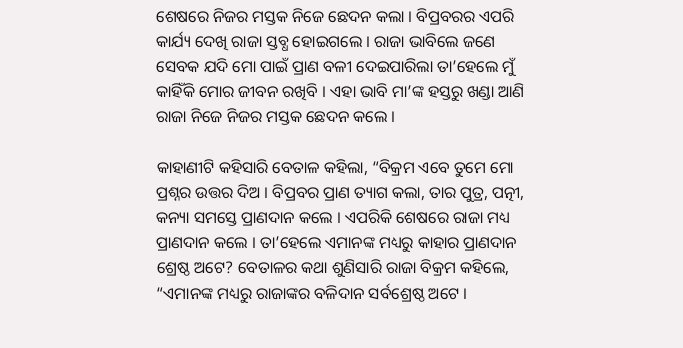ଶେଷରେ ନିଜର ମସ୍ତକ ନିଜେ ଛେଦନ କଲା । ବିପ୍ରବରର ଏପରି କାର୍ଯ୍ୟ ଦେଖି ରାଜା ସ୍ତବ୍ଧ ହୋଇଗଲେ । ରାଜା ଭାବିଲେ ଜଣେ ସେବକ ଯଦି ମୋ ପାଇଁ ପ୍ରାଣ ବଳୀ ଦେଇପାରିଲା ତା’ହେଲେ ମୁଁ କାହିଁକି ମୋର ଜୀବନ ରଖିବି । ଏହା ଭାବି ମା’ଙ୍କ ହସ୍ତରୁ ଖଣ୍ଡା ଆଣି ରାଜା ନିଜେ ନିଜର ମସ୍ତକ ଛେଦନ କଲେ ।

କାହାଣୀଟି କହିସାରି ବେତାଳ କହିଲା, “ବିକ୍ରମ ଏବେ ତୁମେ ମୋ ପ୍ରଶ୍ନର ଉତ୍ତର ଦିଅ । ବିପ୍ରବର ପ୍ରାଣ ତ୍ୟାଗ କଲା, ତାର ପୁତ୍ର, ପତ୍ନୀ, କନ୍ୟା ସମସ୍ତେ ପ୍ରାଣଦାନ କଲେ । ଏପରିକି ଶେଷରେ ରାଜା ମଧ୍ୟ ପ୍ରାଣଦାନ କଲେ । ତା’ହେଲେ ଏମାନଙ୍କ ମଧ୍ୟରୁ କାହାର ପ୍ରାଣଦାନ ଶ୍ରେଷ୍ଠ ଅଟେ? ବେତାଳର କଥା ଶୁଣିସାରି ରାଜା ବିକ୍ରମ କହିଲେ, “ଏମାନଙ୍କ ମଧ୍ୟରୁ ରାଜାଙ୍କର ବଳିଦାନ ସର୍ବଶ୍ରେଷ୍ଠ ଅଟେ ।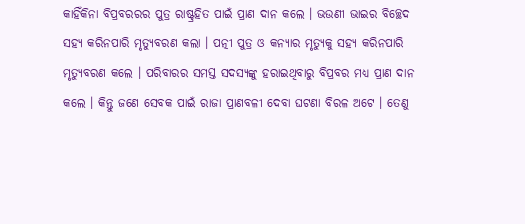କାହିଁକିନା ବିପ୍ରବରରର ପୁତ୍ର ରାଷ୍ଟ୍ରହିତ ପାଇଁ ପ୍ରାଣ ଦାନ କଲେ । ଭଉଣୀ ଭାଇର ବିଚ୍ଛେଦ ସହ୍ୟ କରିନପାରି ମୃତ୍ୟୁବରଣ କଲା । ପତ୍ନୀ ପୁତ୍ର ଓ କନ୍ୟାର ମୃତ୍ୟୁକୁ ସହ୍ୟ କରିନପାରି ମୃତ୍ୟୁବରଣ କଲେ । ପରିବାରର ସମସ୍ତ ସଦସ୍ୟଙ୍କୁ ହରାଇଥିବାରୁ ବିପ୍ରବର ମଧ୍ୟ ପ୍ରାଣ ଦାନ କଲେ । କିନ୍ତୁ ଜଣେ ସେବକ ପାଇଁ ରାଜା ପ୍ରାଣବଳୀ ଦେବା ଘଟଣା ବିରଳ ଅଟେ । ତେଣୁ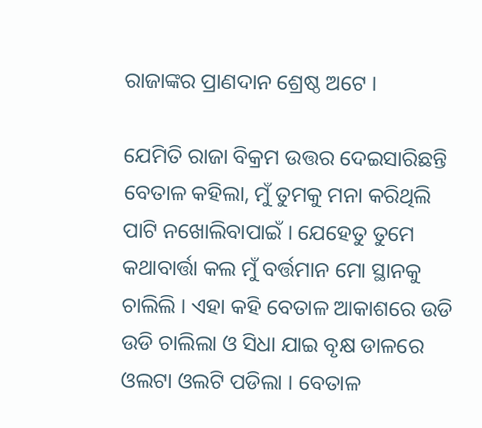ରାଜାଙ୍କର ପ୍ରାଣଦାନ ଶ୍ରେଷ୍ଠ ଅଟେ ।

ଯେମିତି ରାଜା ବିକ୍ରମ ଉତ୍ତର ଦେଇସାରିଛନ୍ତି ବେତାଳ କହିଲା, ମୁଁ ତୁମକୁ ମନା କରିଥିଲି ପାଟି ନଖୋଲିବାପାଇଁ । ଯେହେତୁ ତୁମେ କଥାବାର୍ତ୍ତା କଲ ମୁଁ ବର୍ତ୍ତମାନ ମୋ ସ୍ଥାନକୁ ଚାଲିଲି । ଏହା କହି ବେତାଳ ଆକାଶରେ ଉଡି ଉଡି ଚାଲିଲା ଓ ସିଧା ଯାଇ ବୃକ୍ଷ ଡାଳରେ ଓଲଟା ଓଲଟି ପଡିଲା । ବେତାଳ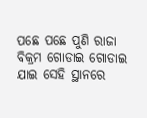ପଛେ ପଛେ ପୁଣି ରାଜା ବିକ୍ରମ ଗୋଡାଇ ଗୋଡାଇ ଯାଇ ସେହି ସ୍ଥାନରେ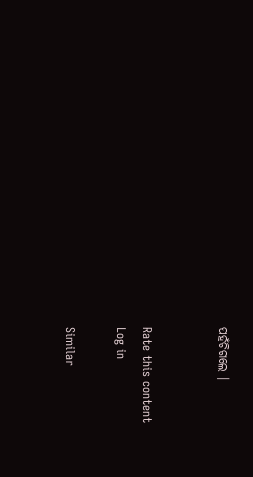ପହଁଚିଗଲେ ।


Rate this content
Log in

Similar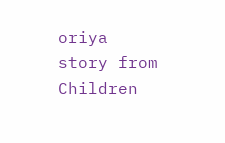oriya story from Children